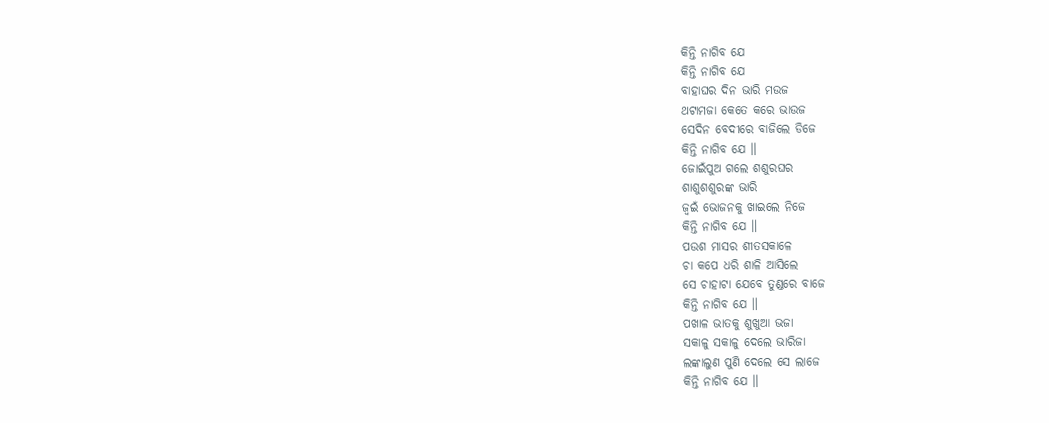କିନ୍ତି ନାଗିବ ଯେ
କିନ୍ତି ନାଗିବ ଯେ
ବାହାଘର ଦିନ ଭାରି ମଉଜ
ଥଟାମଜା କେତେ କରେ ଭାଉଜ
ସେଦିନ ବେଦୀରେ ବାଜିଲେ ଡିଜେ
କିନ୍ତି ନାଗିବ ଯେ ॥
ଜୋଇଁପୁଅ ଗଲେ ଶଶୁରଘର
ଶାଶୁଶଶୁରଙ୍କ ଭାରି
ଜ୍ୱଇଁ ଭୋଜନକୁ ଖାଇଲେ ନିଜେ
କିନ୍ତି ନାଗିବ ଯେ ॥
ପଉଶ ମାସର ଶୀତସକାଳେ
ଚା କପେ ଧରି ଶାଳି ଆସିଲେ
ସେ ଚାହାଟା ଯେବେ ତୁଣ୍ଡରେ ବାଜେ
କିନ୍ତି ନାଗିବ ଯେ ॥
ପଖାଳ ଭାତକୁ ଶୁଖୁଆ ଭଜା
ସକାଳୁ ସକାଳୁ ଦେଲେ ଭାରିଜା
ଲଙ୍କାଲୁଣ ପୁଣି ଦେଲେ ସେ ଲାଜେ
କିନ୍ତି ନାଗିବ ଯେ ॥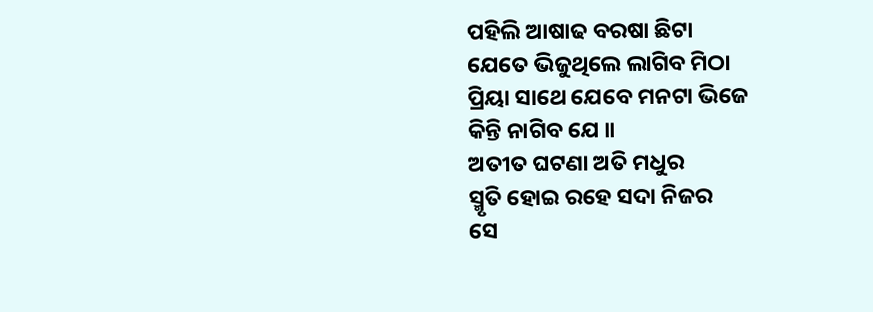ପହିଲି ଆଷାଢ ବରଷା ଛିଟା
ଯେତେ ଭିଜୁଥିଲେ ଲାଗିବ ମିଠା
ପ୍ରିୟା ସାଥେ ଯେବେ ମନଟା ଭିଜେ
କିନ୍ତି ନାଗିବ ଯେ ॥
ଅତୀତ ଘଟଣା ଅତି ମଧୁର
ସ୍ମୃତି ହୋଇ ରହେ ସଦା ନିଜର
ସେ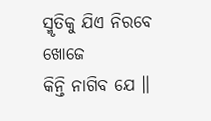ସ୍ମୃତିକୁ ଯିଏ ନିରବେ ଖୋଜେ
କିନ୍ତି ନାଗିବ ଯେ ॥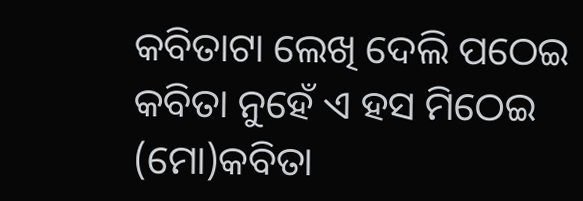କବିତାଟା ଲେଖି ଦେଲି ପଠେଇ
କବିତା ନୁହେଁ ଏ ହସ ମିଠେଇ
(ମୋ)କବିତା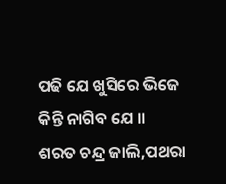ପଢି ଯେ ଖୁସିରେ ଭିଜେ
କିନ୍ତି ନାଗିବ ଯେ ॥
ଶରତ ଚନ୍ଦ୍ର ଜାଲି,ପଥରା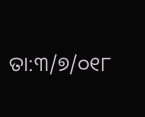ତା:୩/୭/୦୧୮